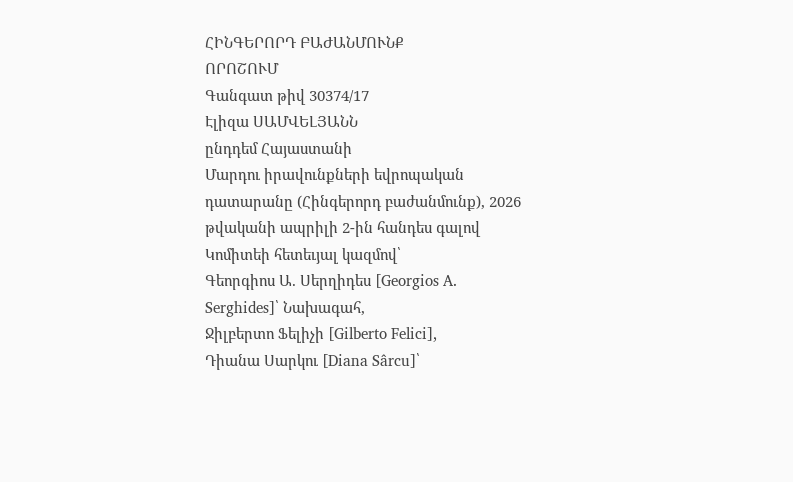ՀԻՆԳԵՐՈՐԴ ԲԱԺԱՆՄՈՒՆՔ
ՈՐՈՇՈՒՄ
Գանգատ թիվ 30374/17
Էլիզա ՍԱՄՎԵԼՅԱՆՆ
ընդդեմ Հայաստանի
Մարդու իրավունքների եվրոպական դատարանը (Հինգերորդ բաժանմունք), 2026 թվականի ապրիլի 2-ին հանդես գալով Կոմիտեի հետեւյալ կազմով՝
Գեորգիոս Ա. Սերղիդես [Georgios A. Serghides]՝ Նախագահ,
Ջիլբերտո Ֆելիչի [Gilberto Felici],
Դիանա Սարկու [Diana Sârcu]՝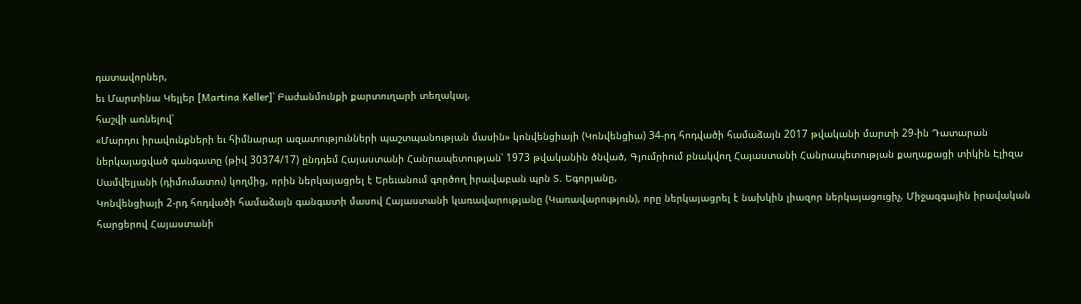դատավորներ,
եւ Մարտինա Կելլեր [Martina Keller]՝ Բաժանմունքի քարտուղարի տեղակալ,
հաշվի առնելով՝
«Մարդու իրավունքների եւ հիմնարար ազատությունների պաշտպանության մասին» կոնվենցիայի (Կոնվենցիա) 34-րդ հոդվածի համաձայն 2017 թվականի մարտի 29-ին Դատարան ներկայացված գանգատը (թիվ 30374/17) ընդդեմ Հայաստանի Հանրապետության՝ 1973 թվականին ծնված, Գյումրիում բնակվող Հայաստանի Հանրապետության քաղաքացի տիկին Էլիզա Սամվելյանի (դիմումատու) կողմից, որին ներկայացրել է Երեւանում գործող իրավաբան պրն Տ. Եգորյանը,
Կոնվենցիայի 2-րդ հոդվածի համաձայն գանգատի մասով Հայաստանի կառավարությանը (Կառավարություն), որը ներկայացրել է նախկին լիազոր ներկայացուցիչ, Միջազգային իրավական հարցերով Հայաստանի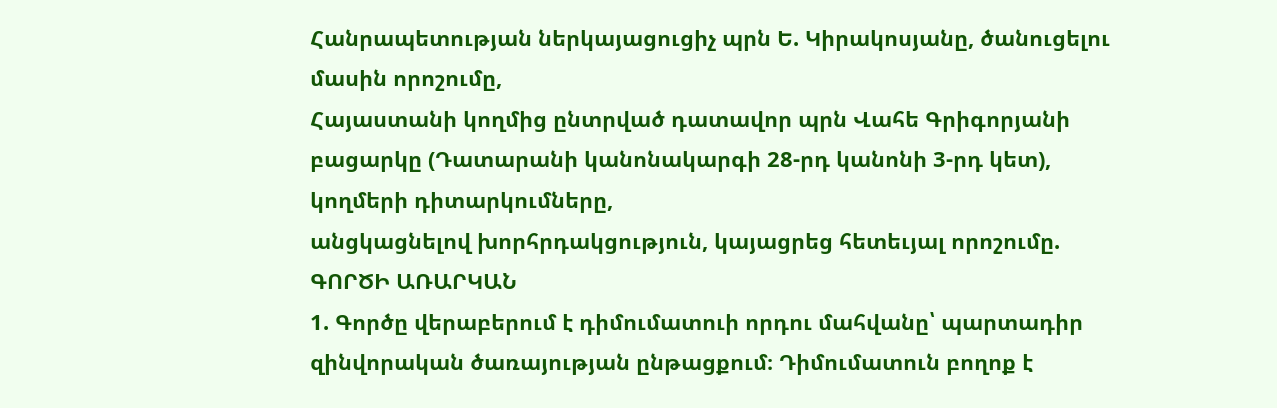Հանրապետության ներկայացուցիչ պրն Ե. Կիրակոսյանը, ծանուցելու մասին որոշումը,
Հայաստանի կողմից ընտրված դատավոր պրն Վահե Գրիգորյանի բացարկը (Դատարանի կանոնակարգի 28-րդ կանոնի 3-րդ կետ),
կողմերի դիտարկումները,
անցկացնելով խորհրդակցություն, կայացրեց հետեւյալ որոշումը.
ԳՈՐԾԻ ԱՌԱՐԿԱՆ
1. Գործը վերաբերում է դիմումատուի որդու մահվանը՝ պարտադիր զինվորական ծառայության ընթացքում։ Դիմումատուն բողոք է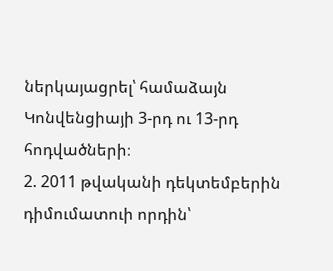ներկայացրել՝ համաձայն Կոնվենցիայի 3-րդ ու 13-րդ հոդվածների։
2. 2011 թվականի դեկտեմբերին դիմումատուի որդին՝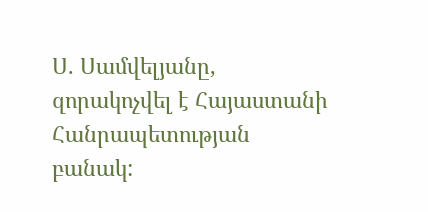Ս. Սամվելյանը, զորակոչվել է Հայաստանի Հանրապետության բանակ: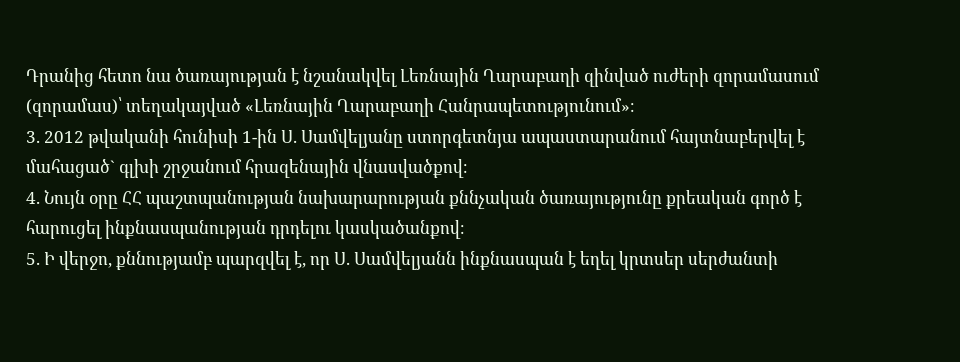Դրանից հետո նա ծառայության է նշանակվել Լեռնային Ղարաբաղի զինված ուժերի զորամասում (զորամաս)՝ տեղակայված «Լեռնային Ղարաբաղի Հանրապետությունում»։
3. 2012 թվականի հունիսի 1-ին Ս. Սամվելյանը ստորգետնյա ապաստարանում հայտնաբերվել է մահացած` գլխի շրջանում հրազենային վնասվածքով։
4. Նույն օրը ՀՀ պաշտպանության նախարարության քննչական ծառայությունը քրեական գործ է հարուցել ինքնասպանության դրդելու կասկածանքով։
5. Ի վերջո, քննությամբ պարզվել է, որ Ս. Սամվելյանն ինքնասպան է եղել կրտսեր սերժանտի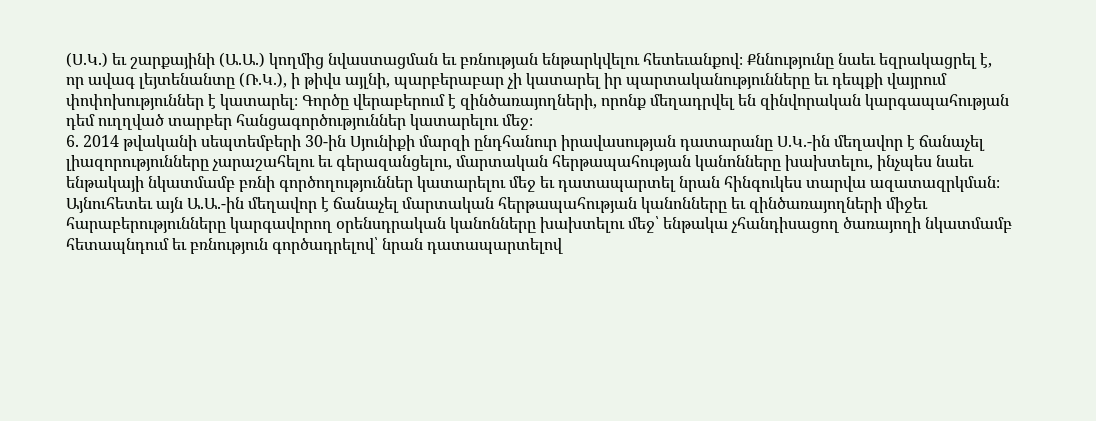(Ս.Կ.) եւ շարքայինի (Ա.Ա.) կողմից նվաստացման եւ բռնության ենթարկվելու հետեւանքով։ Քննությունը նաեւ եզրակացրել է, որ ավագ լեյտենանտը (Ռ.Կ.), ի թիվս այլնի, պարբերաբար չի կատարել իր պարտականությունները եւ դեպքի վայրում փոփոխություններ է կատարել։ Գործը վերաբերում է զինծառայողների, որոնք մեղադրվել են զինվորական կարգապահության դեմ ուղղված տարբեր հանցագործություններ կատարելու մեջ։
6. 2014 թվականի սեպտեմբերի 30-ին Սյունիքի մարզի ընդհանուր իրավասության դատարանը Ս.Կ.-ին մեղավոր է ճանաչել լիազորությունները չարաշահելու եւ գերազանցելու, մարտական հերթապահության կանոնները խախտելու, ինչպես նաեւ ենթակայի նկատմամբ բռնի գործողություններ կատարելու մեջ եւ դատապարտել նրան հինգուկես տարվա ազատազրկման։ Այնուհետեւ այն Ա.Ա.-ին մեղավոր է ճանաչել մարտական հերթապահության կանոնները եւ զինծառայողների միջեւ հարաբերությունները կարգավորող օրենսդրական կանոնները խախտելու մեջ՝ ենթակա չհանդիսացող ծառայողի նկատմամբ հետապնդում եւ բռնություն գործադրելով՝ նրան դատապարտելով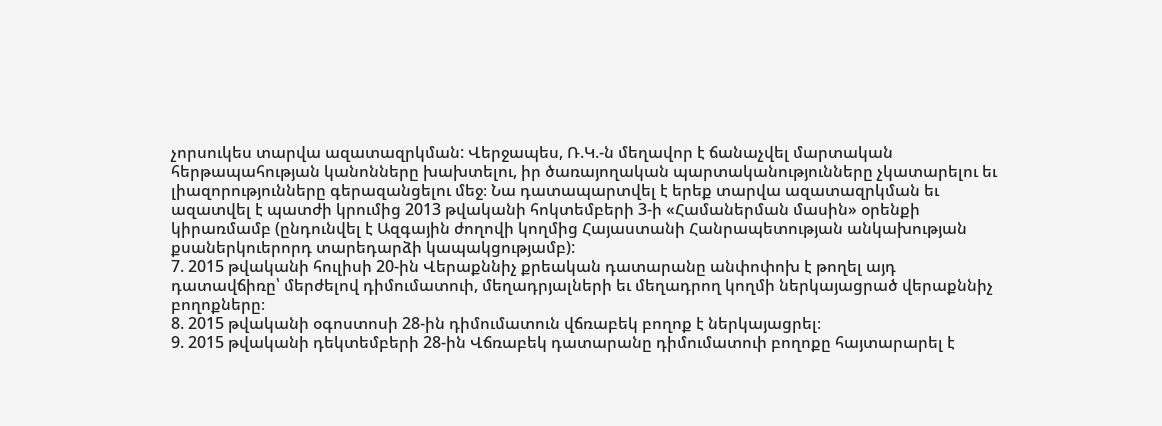չորսուկես տարվա ազատազրկման: Վերջապես, Ռ.Կ.-ն մեղավոր է ճանաչվել մարտական հերթապահության կանոնները խախտելու, իր ծառայողական պարտականությունները չկատարելու եւ լիազորությունները գերազանցելու մեջ։ Նա դատապարտվել է երեք տարվա ազատազրկման եւ ազատվել է պատժի կրումից 2013 թվականի հոկտեմբերի 3-ի «Համաներման մասին» օրենքի կիրառմամբ (ընդունվել է Ազգային ժողովի կողմից Հայաստանի Հանրապետության անկախության քսաներկուերորդ տարեդարձի կապակցությամբ):
7. 2015 թվականի հուլիսի 20-ին Վերաքննիչ քրեական դատարանը անփոփոխ է թողել այդ դատավճիռը՝ մերժելով դիմումատուի, մեղադրյալների եւ մեղադրող կողմի ներկայացրած վերաքննիչ բողոքները։
8. 2015 թվականի օգոստոսի 28-ին դիմումատուն վճռաբեկ բողոք է ներկայացրել։
9. 2015 թվականի դեկտեմբերի 28-ին Վճռաբեկ դատարանը դիմումատուի բողոքը հայտարարել է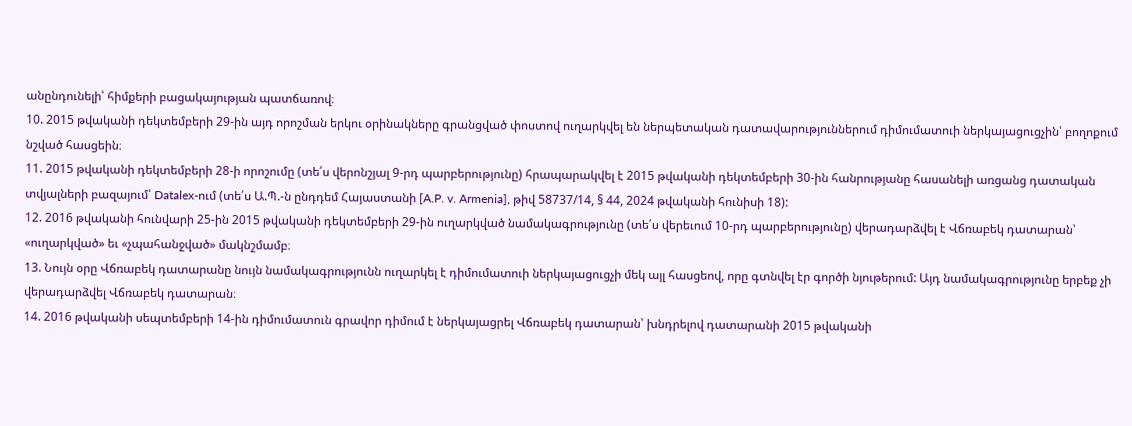անընդունելի՝ հիմքերի բացակայության պատճառով։
10. 2015 թվականի դեկտեմբերի 29-ին այդ որոշման երկու օրինակները գրանցված փոստով ուղարկվել են ներպետական դատավարություններում դիմումատուի ներկայացուցչին՝ բողոքում նշված հասցեին։
11. 2015 թվականի դեկտեմբերի 28-ի որոշումը (տե՛ս վերոնշյալ 9-րդ պարբերությունը) հրապարակվել է 2015 թվականի դեկտեմբերի 30-ին հանրությանը հասանելի առցանց դատական տվյալների բազայում՝ Datalex-ում (տե՛ս Ա.Պ.-ն ընդդեմ Հայաստանի [A.P. v. Armenia], թիվ 58737/14, § 44, 2024 թվականի հունիսի 18):
12. 2016 թվականի հունվարի 25-ին 2015 թվականի դեկտեմբերի 29-ին ուղարկված նամակագրությունը (տե՛ս վերեւում 10-րդ պարբերությունը) վերադարձվել է Վճռաբեկ դատարան՝ «ուղարկված» եւ «չպահանջված» մակնշմամբ։
13. Նույն օրը Վճռաբեկ դատարանը նույն նամակագրությունն ուղարկել է դիմումատուի ներկայացուցչի մեկ այլ հասցեով, որը գտնվել էր գործի նյութերում: Այդ նամակագրությունը երբեք չի վերադարձվել Վճռաբեկ դատարան։
14. 2016 թվականի սեպտեմբերի 14-ին դիմումատուն գրավոր դիմում է ներկայացրել Վճռաբեկ դատարան՝ խնդրելով դատարանի 2015 թվականի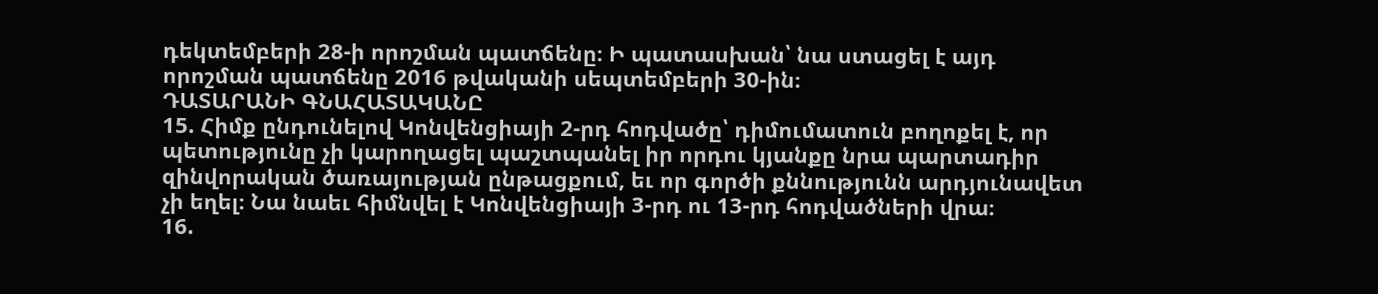դեկտեմբերի 28-ի որոշման պատճենը։ Ի պատասխան՝ նա ստացել է այդ որոշման պատճենը 2016 թվականի սեպտեմբերի 30-ին։
ԴԱՏԱՐԱՆԻ ԳՆԱՀԱՏԱԿԱՆԸ
15. Հիմք ընդունելով Կոնվենցիայի 2-րդ հոդվածը՝ դիմումատուն բողոքել է, որ պետությունը չի կարողացել պաշտպանել իր որդու կյանքը նրա պարտադիր զինվորական ծառայության ընթացքում, եւ որ գործի քննությունն արդյունավետ չի եղել։ Նա նաեւ հիմնվել է Կոնվենցիայի 3-րդ ու 13-րդ հոդվածների վրա։
16.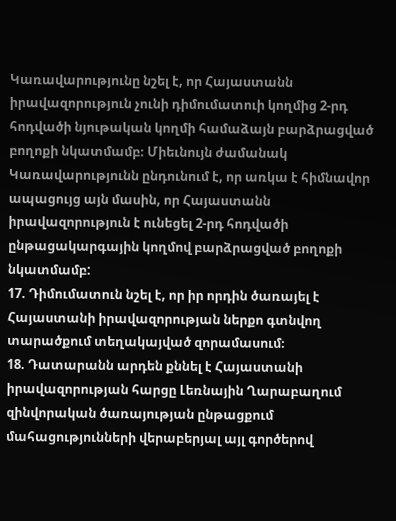Կառավարությունը նշել է, որ Հայաստանն իրավազորություն չունի դիմումատուի կողմից 2-րդ հոդվածի նյութական կողմի համաձայն բարձրացված բողոքի նկատմամբ։ Միեւնույն ժամանակ Կառավարությունն ընդունում է, որ առկա է հիմնավոր ապացույց այն մասին, որ Հայաստանն իրավազորություն է ունեցել 2-րդ հոդվածի ընթացակարգային կողմով բարձրացված բողոքի նկատմամբ:
17. Դիմումատուն նշել է, որ իր որդին ծառայել է Հայաստանի իրավազորության ներքո գտնվող տարածքում տեղակայված զորամասում։
18. Դատարանն արդեն քննել է Հայաստանի իրավազորության հարցը Լեռնային Ղարաբաղում զինվորական ծառայության ընթացքում մահացությունների վերաբերյալ այլ գործերով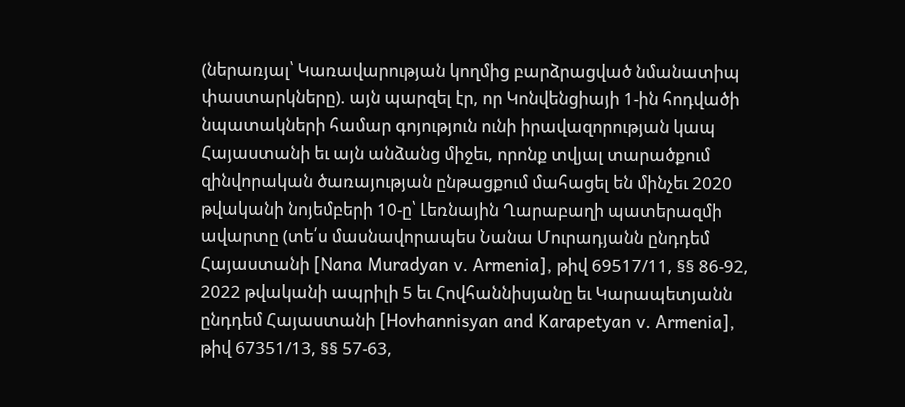(ներառյալ՝ Կառավարության կողմից բարձրացված նմանատիպ փաստարկները). այն պարզել էր, որ Կոնվենցիայի 1-ին հոդվածի նպատակների համար գոյություն ունի իրավազորության կապ Հայաստանի եւ այն անձանց միջեւ, որոնք տվյալ տարածքում զինվորական ծառայության ընթացքում մահացել են մինչեւ 2020 թվականի նոյեմբերի 10-ը՝ Լեռնային Ղարաբաղի պատերազմի ավարտը (տե՛ս մասնավորապես Նանա Մուրադյանն ընդդեմ Հայաստանի [Nana Muradyan v. Armenia], թիվ 69517/11, §§ 86-92, 2022 թվականի ապրիլի 5 եւ Հովհաննիսյանը եւ Կարապետյանն ընդդեմ Հայաստանի [Hovhannisyan and Karapetyan v. Armenia], թիվ 67351/13, §§ 57-63,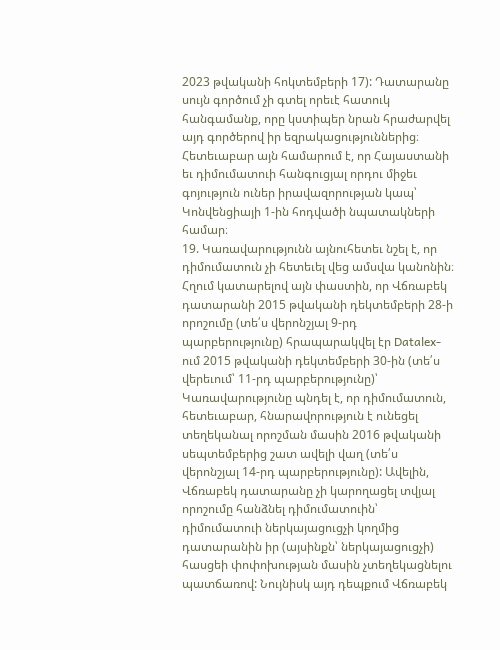2023 թվականի հոկտեմբերի 17): Դատարանը սույն գործում չի գտել որեւէ հատուկ հանգամանք, որը կստիպեր նրան հրաժարվել այդ գործերով իր եզրակացություններից։ Հետեւաբար այն համարում է, որ Հայաստանի եւ դիմումատուի հանգուցյալ որդու միջեւ գոյություն ուներ իրավազորության կապ՝ Կոնվենցիայի 1-ին հոդվածի նպատակների համար։
19. Կառավարությունն այնուհետեւ նշել է, որ դիմումատուն չի հետեւել վեց ամսվա կանոնին։ Հղում կատարելով այն փաստին, որ Վճռաբեկ դատարանի 2015 թվականի դեկտեմբերի 28-ի որոշումը (տե՛ս վերոնշյալ 9-րդ պարբերությունը) հրապարակվել էր Datalex-ում 2015 թվականի դեկտեմբերի 30-ին (տե՛ս վերեւում՝ 11-րդ պարբերությունը)՝ Կառավարությունը պնդել է, որ դիմումատուն, հետեւաբար, հնարավորություն է ունեցել տեղեկանալ որոշման մասին 2016 թվականի սեպտեմբերից շատ ավելի վաղ (տե՛ս վերոնշյալ 14-րդ պարբերությունը): Ավելին, Վճռաբեկ դատարանը չի կարողացել տվյալ որոշումը հանձնել դիմումատուին՝ դիմումատուի ներկայացուցչի կողմից դատարանին իր (այսինքն՝ ներկայացուցչի) հասցեի փոփոխության մասին չտեղեկացնելու պատճառով: Նույնիսկ այդ դեպքում Վճռաբեկ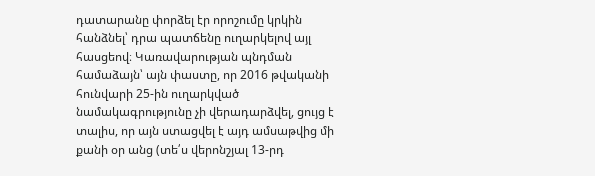դատարանը փորձել էր որոշումը կրկին հանձնել՝ դրա պատճենը ուղարկելով այլ հասցեով։ Կառավարության պնդման համաձայն՝ այն փաստը, որ 2016 թվականի հունվարի 25-ին ուղարկված նամակագրությունը չի վերադարձվել, ցույց է տալիս, որ այն ստացվել է այդ ամսաթվից մի քանի օր անց (տե՛ս վերոնշյալ 13-րդ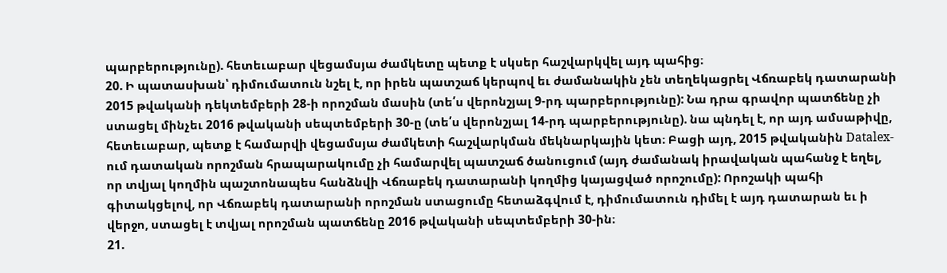պարբերությունը). հետեւաբար վեցամսյա ժամկետը պետք է սկսեր հաշվարկվել այդ պահից։
20. Ի պատասխան՝ դիմումատուն նշել է, որ իրեն պատշաճ կերպով եւ ժամանակին չեն տեղեկացրել Վճռաբեկ դատարանի 2015 թվականի դեկտեմբերի 28-ի որոշման մասին (տե՛ս վերոնշյալ 9-րդ պարբերությունը): Նա դրա գրավոր պատճենը չի ստացել մինչեւ 2016 թվականի սեպտեմբերի 30-ը (տե՛ս վերոնշյալ 14-րդ պարբերությունը). նա պնդել է, որ այդ ամսաթիվը, հետեւաբար, պետք է համարվի վեցամսյա ժամկետի հաշվարկման մեկնարկային կետ։ Բացի այդ, 2015 թվականին Datalex-ում դատական որոշման հրապարակումը չի համարվել պատշաճ ծանուցում (այդ ժամանակ իրավական պահանջ է եղել, որ տվյալ կողմին պաշտոնապես հանձնվի Վճռաբեկ դատարանի կողմից կայացված որոշումը): Որոշակի պահի գիտակցելով, որ Վճռաբեկ դատարանի որոշման ստացումը հետաձգվում է, դիմումատուն դիմել է այդ դատարան եւ ի վերջո, ստացել է տվյալ որոշման պատճենը 2016 թվականի սեպտեմբերի 30-ին։
21.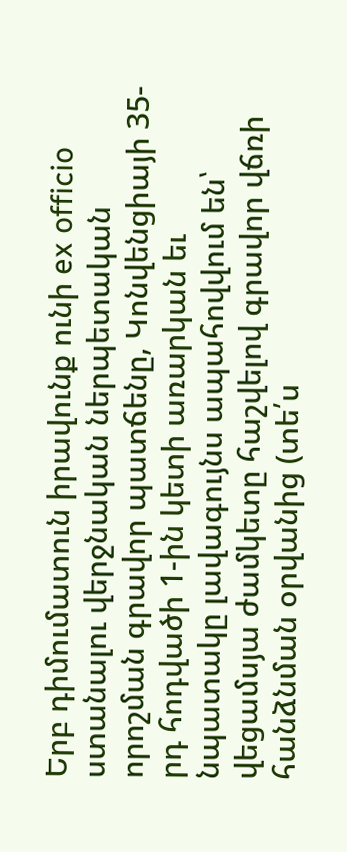Երբ դիմումատուն իրավունք ունի ex officio ստանալու վերջնական ներպետական որոշման գրավոր պատճենը, Կոնվենցիայի 35-րդ հոդվածի 1-ին կետի առարկան եւ նպատակը լավագույնս ապահովվում են՝ վեցամսյա ժամկետը հաշվելով գրավոր վճռի հանձնման օրվանից (տե՛ս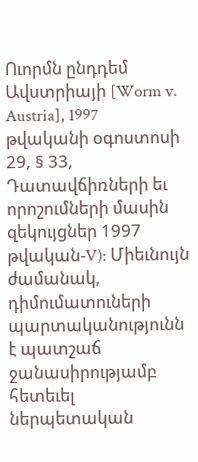Ուորմն ընդդեմ Ավստրիայի [Worm v. Austria], 1997 թվականի օգոստոսի 29, § 33, Դատավճիռների եւ որոշումների մասին զեկույցներ 1997 թվական-V): Միեւնույն ժամանակ, դիմումատուների պարտականությունն է պատշաճ ջանասիրությամբ հետեւել ներպետական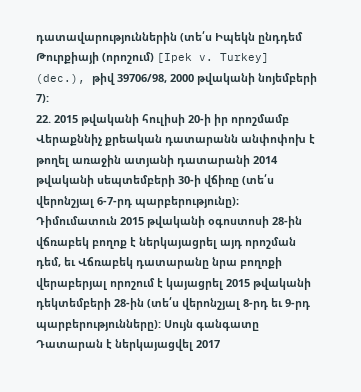դատավարություններին (տե՛ս Իպեկն ընդդեմ Թուրքիայի (որոշում) [Ipek v. Turkey] (dec.), թիվ 39706/98, 2000 թվականի նոյեմբերի 7):
22. 2015 թվականի հուլիսի 20-ի իր որոշմամբ Վերաքննիչ քրեական դատարանն անփոփոխ է թողել առաջին ատյանի դատարանի 2014 թվականի սեպտեմբերի 30-ի վճիռը (տե՛ս վերոնշյալ 6-7-րդ պարբերությունը)։ Դիմումատուն 2015 թվականի օգոստոսի 28-ին վճռաբեկ բողոք է ներկայացրել այդ որոշման դեմ, եւ Վճռաբեկ դատարանը նրա բողոքի վերաբերյալ որոշում է կայացրել 2015 թվականի դեկտեմբերի 28-ին (տե՛ս վերոնշյալ 8-րդ եւ 9-րդ պարբերությունները): Սույն գանգատը Դատարան է ներկայացվել 2017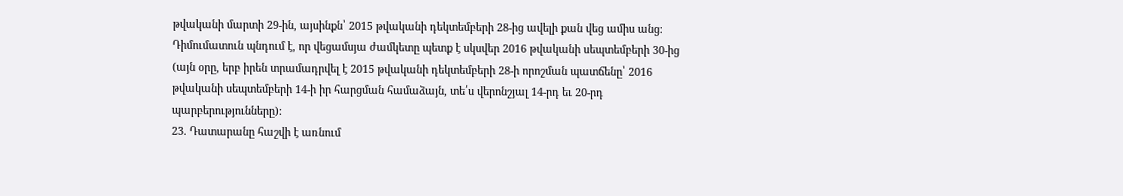թվականի մարտի 29-ին, այսինքն՝ 2015 թվականի դեկտեմբերի 28-ից ավելի քան վեց ամիս անց։ Դիմումատուն պնդում է, որ վեցամսյա ժամկետը պետք է սկսվեր 2016 թվականի սեպտեմբերի 30-ից (այն օրը, երբ իրեն տրամադրվել է 2015 թվականի դեկտեմբերի 28-ի որոշման պատճենը՝ 2016 թվականի սեպտեմբերի 14-ի իր հարցման համաձայն, տե՛ս վերոնշյալ 14-րդ եւ 20-րդ պարբերությունները):
23. Դատարանը հաշվի է առնում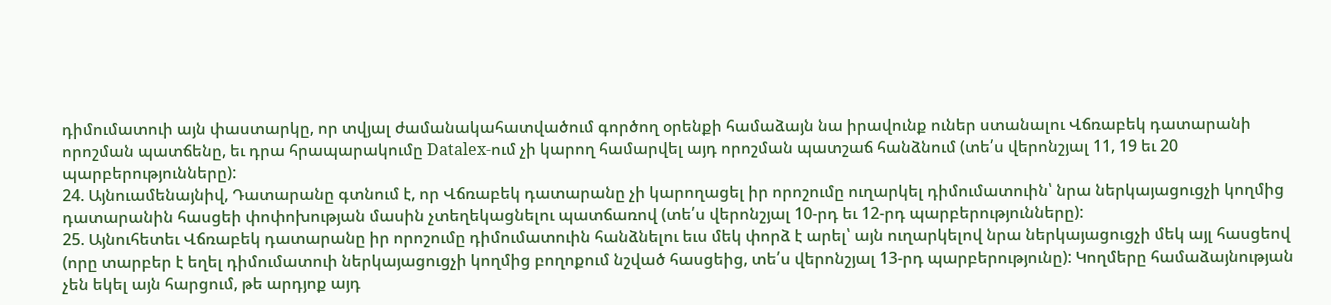դիմումատուի այն փաստարկը, որ տվյալ ժամանակահատվածում գործող օրենքի համաձայն նա իրավունք ուներ ստանալու Վճռաբեկ դատարանի որոշման պատճենը, եւ դրա հրապարակումը Datalex-ում չի կարող համարվել այդ որոշման պատշաճ հանձնում (տե՛ս վերոնշյալ 11, 19 եւ 20 պարբերությունները):
24. Այնուամենայնիվ, Դատարանը գտնում է, որ Վճռաբեկ դատարանը չի կարողացել իր որոշումը ուղարկել դիմումատուին՝ նրա ներկայացուցչի կողմից դատարանին հասցեի փոփոխության մասին չտեղեկացնելու պատճառով (տե՛ս վերոնշյալ 10-րդ եւ 12-րդ պարբերությունները):
25. Այնուհետեւ Վճռաբեկ դատարանը իր որոշումը դիմումատուին հանձնելու եւս մեկ փորձ է արել՝ այն ուղարկելով նրա ներկայացուցչի մեկ այլ հասցեով (որը տարբեր է եղել դիմումատուի ներկայացուցչի կողմից բողոքում նշված հասցեից, տե՛ս վերոնշյալ 13-րդ պարբերությունը): Կողմերը համաձայնության չեն եկել այն հարցում, թե արդյոք այդ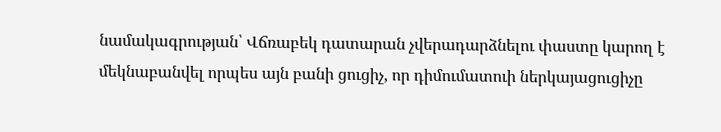նամակագրության՝ Վճռաբեկ դատարան չվերադարձնելու փաստը կարող է մեկնաբանվել որպես այն բանի ցուցիչ, որ դիմումատուի ներկայացուցիչը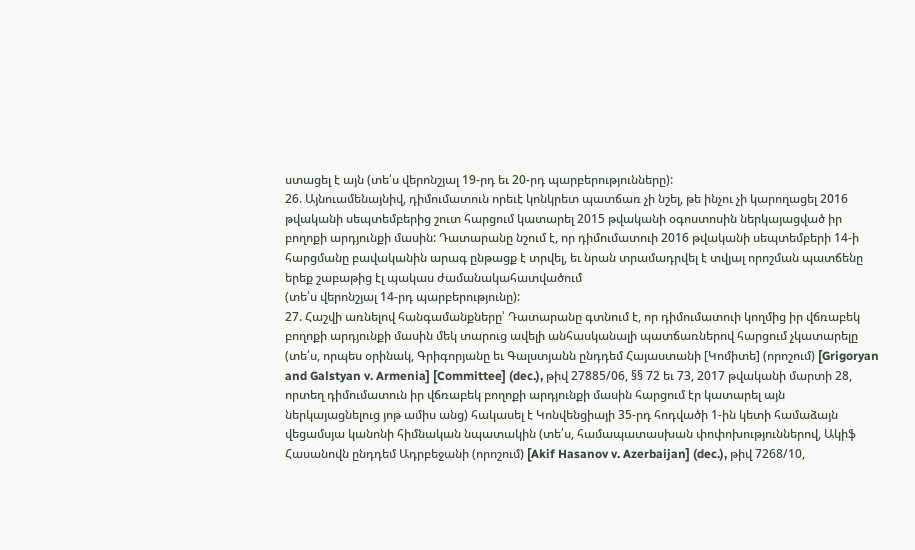ստացել է այն (տե՛ս վերոնշյալ 19-րդ եւ 20-րդ պարբերությունները):
26. Այնուամենայնիվ, դիմումատուն որեւէ կոնկրետ պատճառ չի նշել, թե ինչու չի կարողացել 2016 թվականի սեպտեմբերից շուտ հարցում կատարել 2015 թվականի օգոստոսին ներկայացված իր բողոքի արդյունքի մասին: Դատարանը նշում է, որ դիմումատուի 2016 թվականի սեպտեմբերի 14-ի հարցմանը բավականին արագ ընթացք է տրվել, եւ նրան տրամադրվել է տվյալ որոշման պատճենը երեք շաբաթից էլ պակաս ժամանակահատվածում
(տե՛ս վերոնշյալ 14-րդ պարբերությունը):
27. Հաշվի առնելով հանգամանքները՝ Դատարանը գտնում է, որ դիմումատուի կողմից իր վճռաբեկ բողոքի արդյունքի մասին մեկ տարուց ավելի անհասկանալի պատճառներով հարցում չկատարելը (տե՛ս, որպես օրինակ, Գրիգորյանը եւ Գալստյանն ընդդեմ Հայաստանի [Կոմիտե] (որոշում) [Grigoryan and Galstyan v. Armenia] [Committee] (dec.), թիվ 27885/06, §§ 72 եւ 73, 2017 թվականի մարտի 28, որտեղ դիմումատուն իր վճռաբեկ բողոքի արդյունքի մասին հարցում էր կատարել այն ներկայացնելուց յոթ ամիս անց) հակասել է Կոնվենցիայի 35-րդ հոդվածի 1-ին կետի համաձայն վեցամսյա կանոնի հիմնական նպատակին (տե՛ս, համապատասխան փոփոխություններով, Ակիֆ Հասանովն ընդդեմ Ադրբեջանի (որոշում) [Akif Hasanov v. Azerbaijan] (dec.), թիվ 7268/10,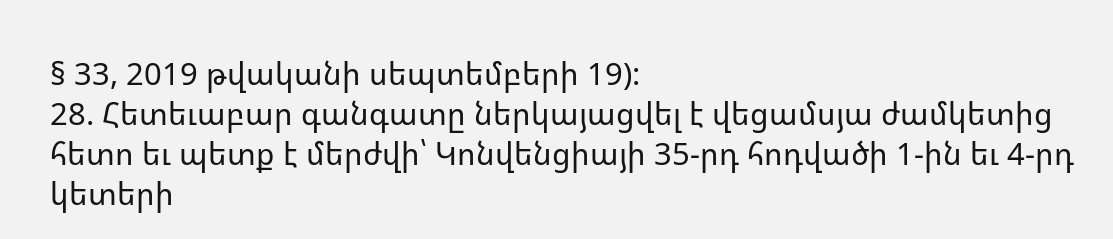§ 33, 2019 թվականի սեպտեմբերի 19):
28. Հետեւաբար գանգատը ներկայացվել է վեցամսյա ժամկետից հետո եւ պետք է մերժվի՝ Կոնվենցիայի 35-րդ հոդվածի 1-ին եւ 4-րդ կետերի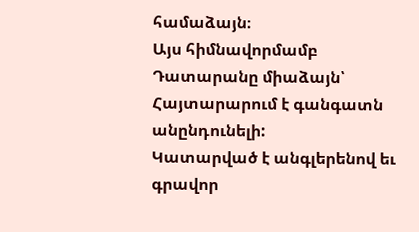համաձայն։
Այս հիմնավորմամբ Դատարանը միաձայն՝
Հայտարարում է գանգատն անընդունելի:
Կատարված է անգլերենով եւ գրավոր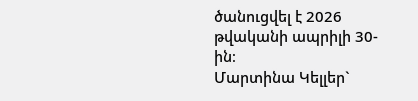ծանուցվել է 2026 թվականի ապրիլի 30-ին։
Մարտինա Կելլեր`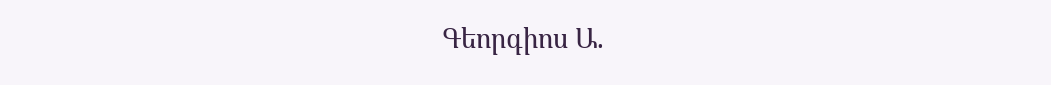Գեորգիոս Ա.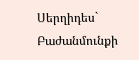Սերղիդես`
Բաժանմունքի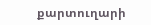քարտուղարի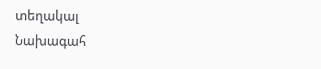տեղակալ
Նախագահ